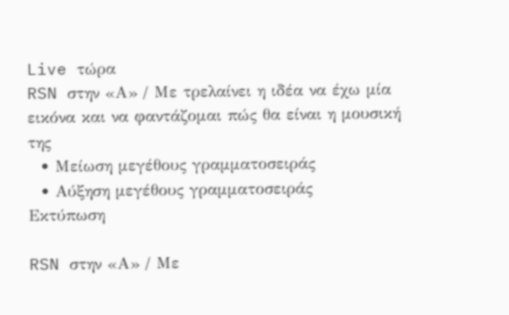Live τώρα
RSN στην «Α» / Με τρελαίνει η ιδέα να έχω μία εικόνα και να φαντάζομαι πώς θα είναι η μουσική της
  • Μείωση μεγέθους γραμματοσειράς
  • Αύξηση μεγέθους γραμματοσειράς
Εκτύπωση

RSN στην «Α» / Με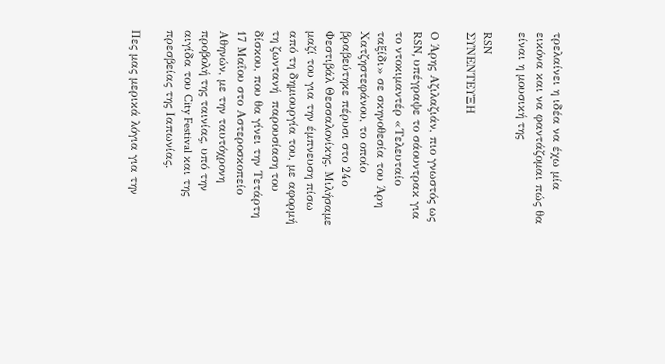τρελαίνει η ιδέα να έχω μία εικόνα και να φαντάζομαι πώς θα είναι η μουσική της

RSN
ΣΥΝΕΝΤΕΥΞΗ

O Άρης Αζιλαζιάν, πιο γνωστός ως RSN, υπέγραψε το σάουντρακ για το ντοκιμαντέρ «Τελευταίο ταξίδι» σε σκηνοθεσία του Άρη Χατζηστεφάνου, το οποίο βραβεύτηκε πέρυσι στο 24ο Φεστιβάλ Θεσσαλονίκης. Μιλήσαμε μαζί του για την έμπνευση πίσω από τη δημιουργία του, με αφορμή τη ζωντανή  παρουσίαση του δίσκου, που θα γίνει την Τετάρτη 17 Μαΐου στο Αστεροσκοπείο Αθηνών, με την ταυτόχρονη προβολή της ταινίας, υπό την αιγίδα του City Festival και της πρεσβείας της Ιαπωνίας.

Πες μας μερικά λόγια για την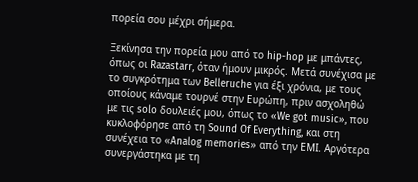πορεία σου μέχρι σήμερα.

Ξεκίνησα την πορεία μου από το hip-hop με μπάντες, όπως οι Razastarr, όταν ήμουν μικρός. Μετά συνέχισα με το συγκρότημα των Belleruche για έξι χρόνια, με τους οποίους κάναμε τουρνέ στην Ευρώπη, πριν ασχοληθώ με τις solo δουλειές μου, όπως το «We got music», που κυκλοφόρησε από τη Sound Of Everything, και στη συνέχεια το «Analog memories» από την ΕΜΙ. Αργότερα συνεργάστηκα με τη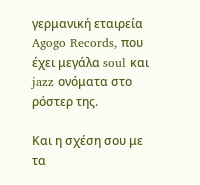γερμανική εταιρεία Agogo Records, που έχει μεγάλα soul και jazz ονόματα στο ρόστερ της.

Και η σχέση σου με τα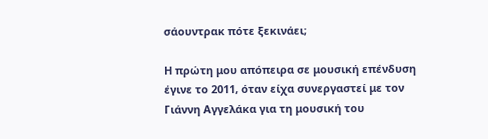σάουντρακ πότε ξεκινάει;

Η πρώτη μου απόπειρα σε μουσική επένδυση έγινε το 2011, όταν είχα συνεργαστεί με τον Γιάννη Αγγελάκα για τη μουσική του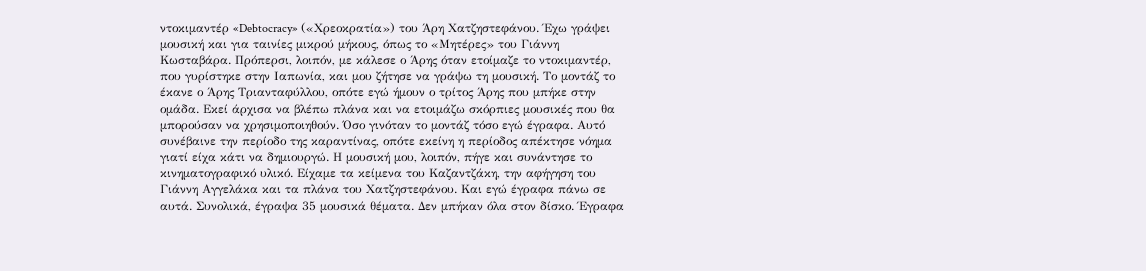ντοκιμαντέρ «Debtocracy» («Χρεοκρατία») του Άρη Χατζηστεφάνου. Έχω γράψει μουσική και για ταινίες μικρού μήκους, όπως το «Μητέρες» του Γιάννη Κωσταβάρα. Πρόπερσι, λοιπόν, με κάλεσε ο Άρης όταν ετοίμαζε το ντοκιμαντέρ, που γυρίστηκε στην Ιαπωνία, και μου ζήτησε να γράψω τη μουσική. Το μοντάζ το έκανε ο Άρης Τριανταφύλλου, οπότε εγώ ήμουν ο τρίτος Άρης που μπήκε στην ομάδα. Εκεί άρχισα να βλέπω πλάνα και να ετοιμάζω σκόρπιες μουσικές που θα μπορούσαν να χρησιμοποιηθούν. Όσο γινόταν το μοντάζ τόσο εγώ έγραφα. Αυτό συνέβαινε την περίοδο της καραντίνας, οπότε εκείνη η περίοδος απέκτησε νόημα γιατί είχα κάτι να δημιουργώ. Η μουσική μου, λοιπόν, πήγε και συνάντησε το κινηματογραφικό υλικό. Είχαμε τα κείμενα του Καζαντζάκη, την αφήγηση του Γιάννη Αγγελάκα και τα πλάνα του Χατζηστεφάνου. Και εγώ έγραφα πάνω σε αυτά. Συνολικά, έγραψα 35 μουσικά θέματα. Δεν μπήκαν όλα στον δίσκο. Έγραφα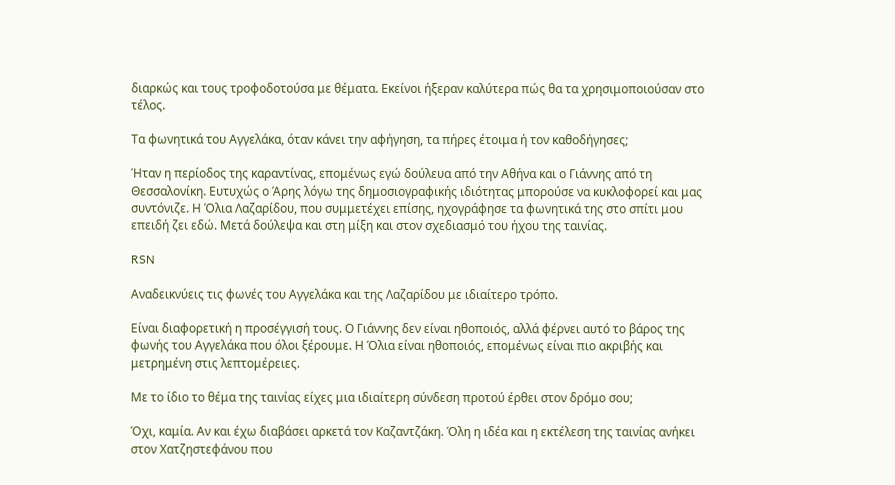διαρκώς και τους τροφοδοτούσα με θέματα. Εκείνοι ήξεραν καλύτερα πώς θα τα χρησιμοποιούσαν στο τέλος.

Τα φωνητικά του Αγγελάκα, όταν κάνει την αφήγηση, τα πήρες έτοιμα ή τον καθοδήγησες;

Ήταν η περίοδος της καραντίνας, επομένως εγώ δούλευα από την Αθήνα και ο Γιάννης από τη Θεσσαλονίκη. Ευτυχώς ο Άρης λόγω της δημοσιογραφικής ιδιότητας μπορούσε να κυκλοφορεί και μας συντόνιζε. Η Όλια Λαζαρίδου, που συμμετέχει επίσης, ηχογράφησε τα φωνητικά της στο σπίτι μου επειδή ζει εδώ. Μετά δούλεψα και στη μίξη και στον σχεδιασμό του ήχου της ταινίας.

RSN

Αναδεικνύεις τις φωνές του Αγγελάκα και της Λαζαρίδου με ιδιαίτερο τρόπο.

Είναι διαφορετική η προσέγγισή τους. Ο Γιάννης δεν είναι ηθοποιός, αλλά φέρνει αυτό το βάρος της φωνής του Αγγελάκα που όλοι ξέρουμε. Η Όλια είναι ηθοποιός, επομένως είναι πιο ακριβής και μετρημένη στις λεπτομέρειες.

Με το ίδιο το θέμα της ταινίας είχες μια ιδιαίτερη σύνδεση προτού έρθει στον δρόμο σου;

Όχι, καμία. Αν και έχω διαβάσει αρκετά τον Καζαντζάκη. Όλη η ιδέα και η εκτέλεση της ταινίας ανήκει στον Χατζηστεφάνου που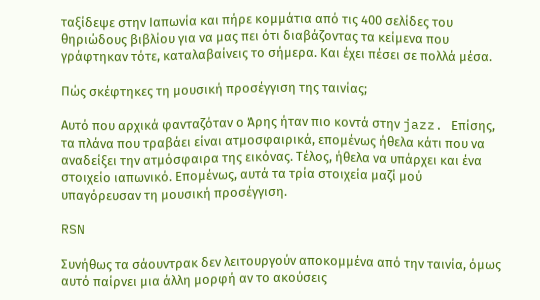ταξίδεψε στην Ιαπωνία και πήρε κομμάτια από τις 400 σελίδες του θηριώδους βιβλίου για να μας πει ότι διαβάζοντας τα κείμενα που γράφτηκαν τότε, καταλαβαίνεις το σήμερα. Και έχει πέσει σε πολλά μέσα.

Πώς σκέφτηκες τη μουσική προσέγγιση της ταινίας;

Αυτό που αρχικά φανταζόταν ο Άρης ήταν πιο κοντά στην jazz. Επίσης, τα πλάνα που τραβάει είναι ατμοσφαιρικά, επομένως ήθελα κάτι που να αναδείξει την ατμόσφαιρα της εικόνας. Τέλος, ήθελα να υπάρχει και ένα στοιχείο ιαπωνικό. Επομένως, αυτά τα τρία στοιχεία μαζί μού υπαγόρευσαν τη μουσική προσέγγιση.

RSN

Συνήθως τα σάουντρακ δεν λειτουργούν αποκομμένα από την ταινία, όμως αυτό παίρνει μια άλλη μορφή αν το ακούσεις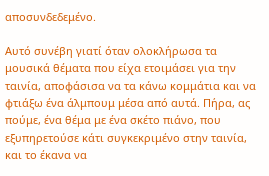αποσυνδεδεμένο.

Αυτό συνέβη γιατί όταν ολοκλήρωσα τα μουσικά θέματα που είχα ετοιμάσει για την ταινία, αποφάσισα να τα κάνω κομμάτια και να φτιάξω ένα άλμπουμ μέσα από αυτά. Πήρα, ας πούμε, ένα θέμα με ένα σκέτο πιάνο, που εξυπηρετούσε κάτι συγκεκριμένο στην ταινία, και το έκανα να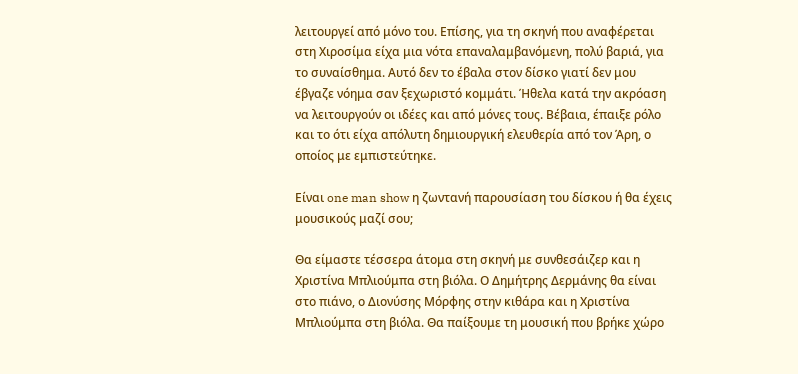λειτουργεί από μόνο του. Επίσης, για τη σκηνή που αναφέρεται στη Χιροσίμα είχα μια νότα επαναλαμβανόμενη, πολύ βαριά, για το συναίσθημα. Αυτό δεν το έβαλα στον δίσκο γιατί δεν μου έβγαζε νόημα σαν ξεχωριστό κομμάτι. Ήθελα κατά την ακρόαση να λειτουργούν οι ιδέες και από μόνες τους. Βέβαια, έπαιξε ρόλο και το ότι είχα απόλυτη δημιουργική ελευθερία από τον Άρη, ο οποίος με εμπιστεύτηκε.

Είναι one man show η ζωντανή παρουσίαση του δίσκου ή θα έχεις μουσικούς μαζί σου;

Θα είμαστε τέσσερα άτομα στη σκηνή με συνθεσάιζερ και η Χριστίνα Μπλιούμπα στη βιόλα. Ο Δημήτρης Δερμάνης θα είναι στο πιάνο, ο Διονύσης Μόρφης στην κιθάρα και η Χριστίνα Μπλιούμπα στη βιόλα. Θα παίξουμε τη μουσική που βρήκε χώρο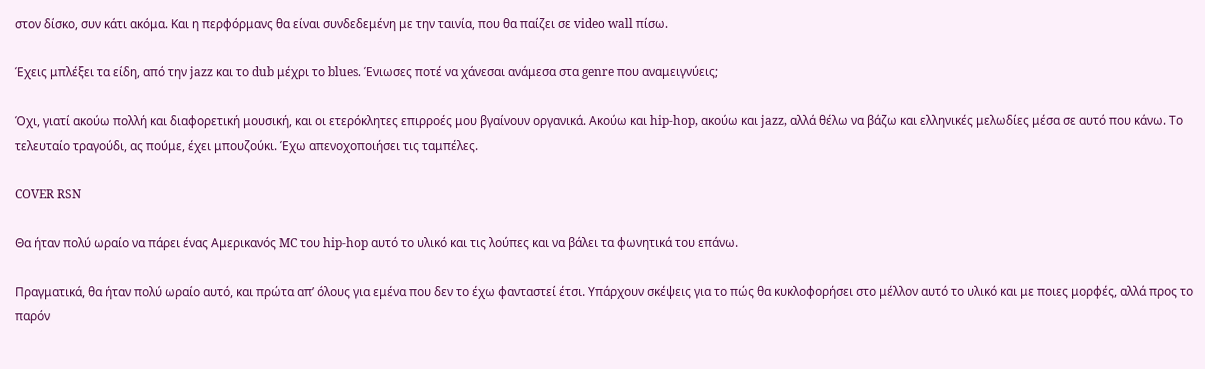στον δίσκο, συν κάτι ακόμα. Και η περφόρμανς θα είναι συνδεδεμένη με την ταινία, που θα παίζει σε video wall πίσω.

Έχεις μπλέξει τα είδη, από την jazz και το dub μέχρι το blues. Ένιωσες ποτέ να χάνεσαι ανάμεσα στα genre που αναμειγνύεις;

Όχι, γιατί ακούω πολλή και διαφορετική μουσική, και οι ετερόκλητες επιρροές μου βγαίνουν οργανικά. Ακούω και hip-hop, ακούω και jazz, αλλά θέλω να βάζω και ελληνικές μελωδίες μέσα σε αυτό που κάνω. Το τελευταίο τραγούδι, ας πούμε, έχει μπουζούκι. Έχω απενοχοποιήσει τις ταμπέλες.

COVER RSN

Θα ήταν πολύ ωραίο να πάρει ένας Αμερικανός MC του hip-hop αυτό το υλικό και τις λούπες και να βάλει τα φωνητικά του επάνω.

Πραγματικά, θα ήταν πολύ ωραίο αυτό, και πρώτα απ’ όλους για εμένα που δεν το έχω φανταστεί έτσι. Υπάρχουν σκέψεις για το πώς θα κυκλοφορήσει στο μέλλον αυτό το υλικό και με ποιες μορφές, αλλά προς το παρόν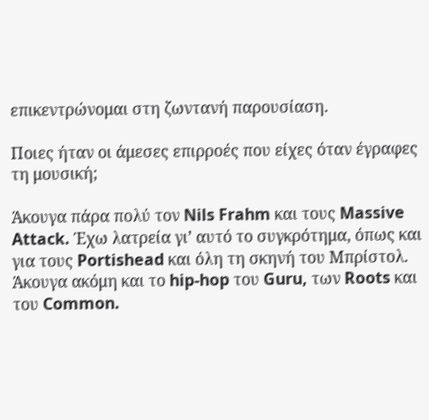επικεντρώνομαι στη ζωντανή παρουσίαση.

Ποιες ήταν οι άμεσες επιρροές που είχες όταν έγραφες τη μουσική;

Άκουγα πάρα πολύ τον Nils Frahm και τους Massive Attack. Έχω λατρεία γι’ αυτό το συγκρότημα, όπως και για τους Portishead και όλη τη σκηνή του Μπρίστολ. Άκουγα ακόμη και το hip-hop του Guru, των Roots και του Common.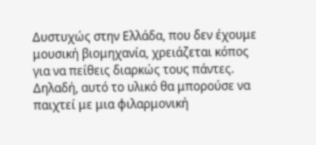Δυστυχώς στην Ελλάδα, που δεν έχουμε μουσική βιομηχανία, χρειάζεται κόπος για να πείθεις διαρκώς τους πάντες. Δηλαδή, αυτό το υλικό θα μπορούσε να παιχτεί με μια φιλαρμονική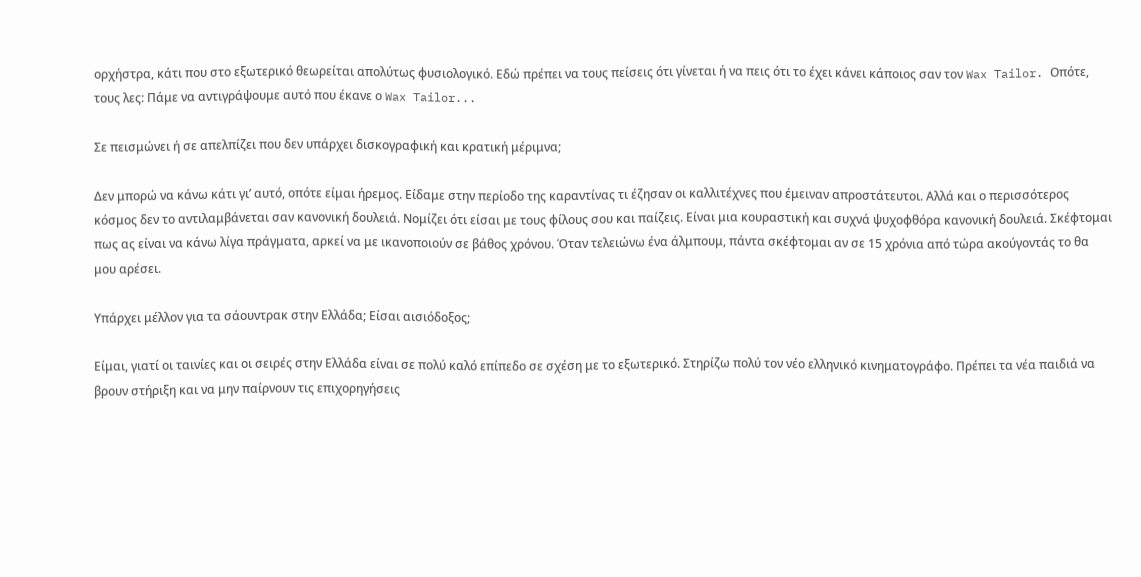ορχήστρα, κάτι που στο εξωτερικό θεωρείται απολύτως φυσιολογικό. Εδώ πρέπει να τους πείσεις ότι γίνεται ή να πεις ότι το έχει κάνει κάποιος σαν τον Wax Tailor. Οπότε, τους λες: Πάμε να αντιγράψουμε αυτό που έκανε ο Wax Tailor...

Σε πεισμώνει ή σε απελπίζει που δεν υπάρχει δισκογραφική και κρατική μέριμνα;

Δεν μπορώ να κάνω κάτι γι’ αυτό, οπότε είμαι ήρεμος. Είδαμε στην περίοδο της καραντίνας τι έζησαν οι καλλιτέχνες που έμειναν απροστάτευτοι. Αλλά και ο περισσότερος κόσμος δεν το αντιλαμβάνεται σαν κανονική δουλειά. Νομίζει ότι είσαι με τους φίλους σου και παίζεις. Είναι μια κουραστική και συχνά ψυχοφθόρα κανονική δουλειά. Σκέφτομαι πως ας είναι να κάνω λίγα πράγματα, αρκεί να με ικανοποιούν σε βάθος χρόνου. Όταν τελειώνω ένα άλμπουμ, πάντα σκέφτομαι αν σε 15 χρόνια από τώρα ακούγοντάς το θα μου αρέσει.

Υπάρχει μέλλον για τα σάουντρακ στην Ελλάδα; Είσαι αισιόδοξος;

Είμαι, γιατί οι ταινίες και οι σειρές στην Ελλάδα είναι σε πολύ καλό επίπεδο σε σχέση με το εξωτερικό. Στηρίζω πολύ τον νέο ελληνικό κινηματογράφο. Πρέπει τα νέα παιδιά να βρουν στήριξη και να μην παίρνουν τις επιχορηγήσεις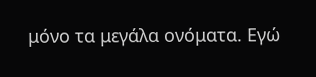μόνο τα μεγάλα ονόματα. Εγώ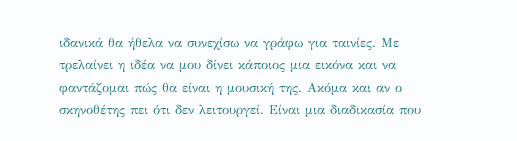ιδανικά θα ήθελα να συνεχίσω να γράφω για ταινίες. Με τρελαίνει η ιδέα να μου δίνει κάποιος μια εικόνα και να φαντάζομαι πώς θα είναι η μουσική της. Ακόμα και αν ο σκηνοθέτης πει ότι δεν λειτουργεί. Είναι μια διαδικασία που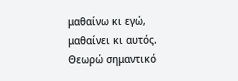μαθαίνω κι εγώ, μαθαίνει κι αυτός. Θεωρώ σημαντικό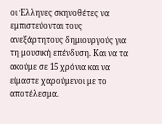οι Έλληνες σκηνοθέτες να εμπιστεύονται τους ανεξάρτητους δημιουργούς για τη μουσική επένδυση. Και να τα ακούμε σε 15 χρόνια και να είμαστε χαρούμενοι με το αποτέλεσμα.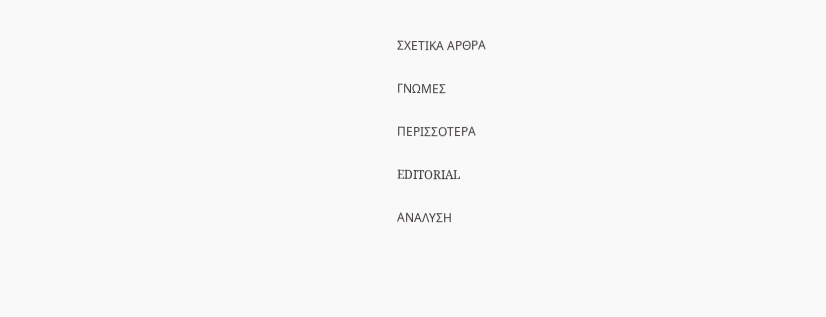ΣΧΕΤΙΚΑ ΑΡΘΡΑ

ΓΝΩΜΕΣ

ΠΕΡΙΣΣΟΤΕΡΑ

EDITORIAL

ΑΝΑΛΥΣΗ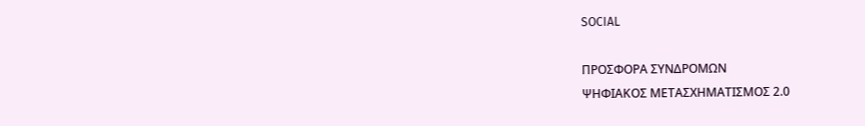SOCIAL

ΠΡΟΣΦΟΡΑ ΣΥΝΔΡΟΜΩΝ
ΨΗΦΙΑΚΟΣ ΜΕΤΑΣΧΗΜΑΤΙΣΜΟΣ 2.0